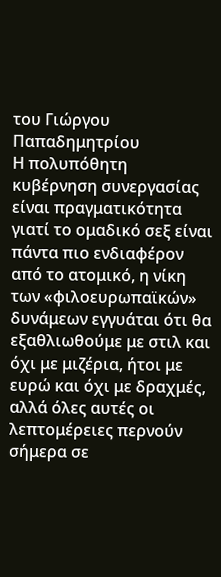του Γιώργου Παπαδημητρίου
Η πολυπόθητη κυβέρνηση συνεργασίας είναι πραγματικότητα γιατί το ομαδικό σεξ είναι πάντα πιο ενδιαφέρον από το ατομικό, η νίκη των «φιλοευρωπαϊκών» δυνάμεων εγγυάται ότι θα εξαθλιωθούμε με στιλ και όχι με μιζέρια, ήτοι με ευρώ και όχι με δραχμές, αλλά όλες αυτές οι λεπτομέρειες περνούν σήμερα σε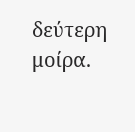δεύτερη μοίρα.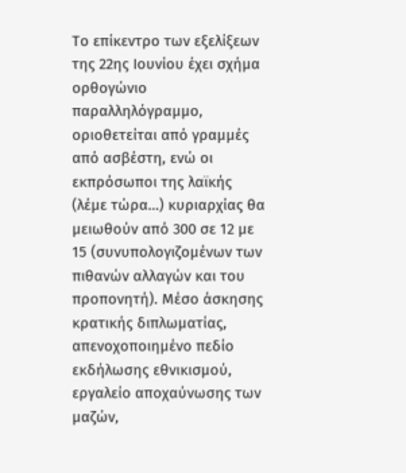Το επίκεντρο των εξελίξεων της 22ης Ιουνίου έχει σχήμα ορθογώνιο παραλληλόγραμμο, οριοθετείται από γραμμές από ασβέστη, ενώ οι εκπρόσωποι της λαϊκής (λέμε τώρα…) κυριαρχίας θα μειωθούν από 300 σε 12 με 15 (συνυπολογιζομένων των πιθανών αλλαγών και του προπονητή). Μέσο άσκησης κρατικής διπλωματίας, απενοχοποιημένο πεδίο εκδήλωσης εθνικισμού, εργαλείο αποχαύνωσης των μαζών,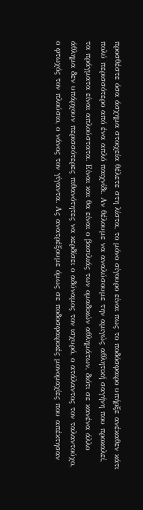προσθέστε όσα άσχημα στοιχεία θέλετε στη λίστα, το μόνο σίγουρο είναι πως το ποδόσφαιρο υπήρξε ανέκαθεν κάτι πολύ περισσότερο από ένα απλό παιχνίδι. Αν θέλουμε να αναλύσουμε την αμιγώς αθλητική σαγήνη που προκαλεί, τα πράγματα είναι απλούστατα. Είναι και θα είναι ο βασιλιάς των ομαδικών αθλημάτων, διότι σε κανένα άλλο άθλημα δεν υπάρχουν περισσότερες πιθανότητες να κερδίσει ο αδύναμος τον ισχυρό, ο ατάλαντος τον ταλαντούχο, ο φτωχός τον πλούσιο, ο νάνος τον γίγαντα. Ας ανατρέξουμε όμως σε ποδοσφαιρικές μονομαχίες που απέκτησαν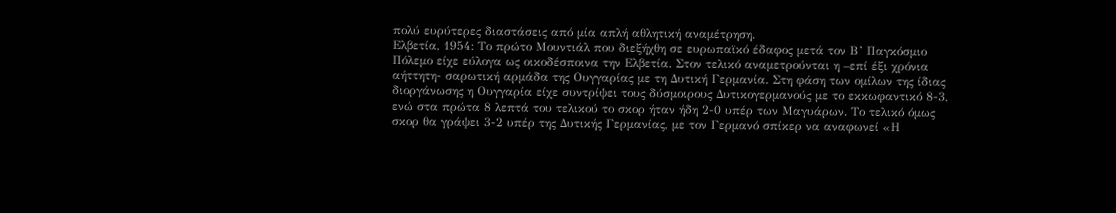πολύ ευρύτερες διαστάσεις από μία απλή αθλητική αναμέτρηση.
Ελβετία, 1954: Το πρώτο Μουντιάλ που διεξήχθη σε ευρωπαϊκό έδαφος μετά τον Β’ Παγκόσμιο Πόλεμο είχε εύλογα ως οικοδέσποινα την Ελβετία. Στον τελικό αναμετρούνται η –επί έξι χρόνια αήττητη- σαρωτική αρμάδα της Ουγγαρίας με τη Δυτική Γερμανία. Στη φάση των ομίλων της ίδιας διοργάνωσης η Ουγγαρία είχε συντρίψει τους δύσμοιρους Δυτικογερμανούς με το εκκωφαντικό 8-3, ενώ στα πρώτα 8 λεπτά του τελικού το σκορ ήταν ήδη 2-0 υπέρ των Μαγυάρων. Το τελικό όμως σκορ θα γράψει 3-2 υπέρ της Δυτικής Γερμανίας, με τον Γερμανό σπίκερ να αναφωνεί «Η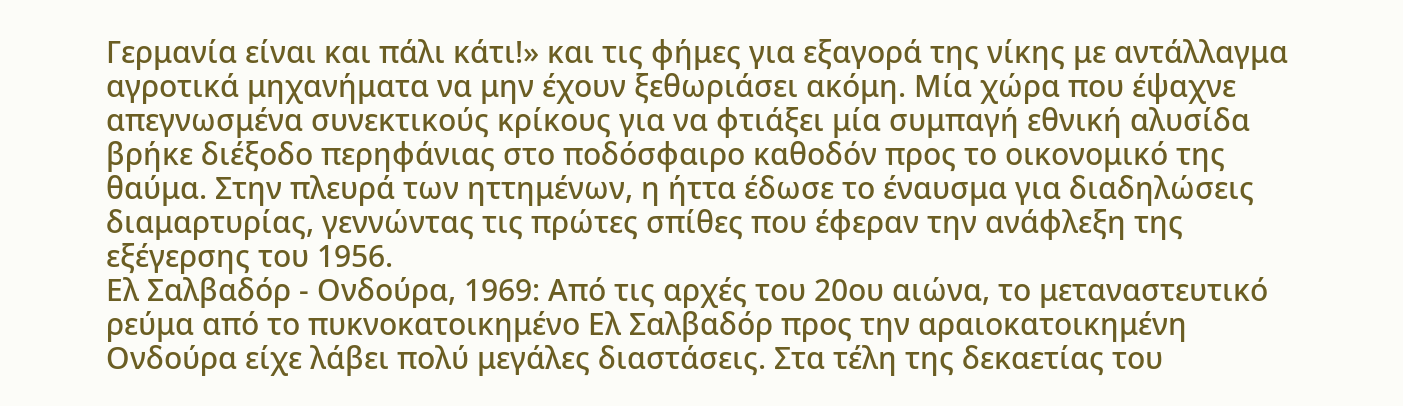Γερμανία είναι και πάλι κάτι!» και τις φήμες για εξαγορά της νίκης με αντάλλαγμα αγροτικά μηχανήματα να μην έχουν ξεθωριάσει ακόμη. Μία χώρα που έψαχνε απεγνωσμένα συνεκτικούς κρίκους για να φτιάξει μία συμπαγή εθνική αλυσίδα βρήκε διέξοδο περηφάνιας στο ποδόσφαιρο καθοδόν προς το οικονομικό της θαύμα. Στην πλευρά των ηττημένων, η ήττα έδωσε το έναυσμα για διαδηλώσεις διαμαρτυρίας, γεννώντας τις πρώτες σπίθες που έφεραν την ανάφλεξη της εξέγερσης του 1956.
Ελ Σαλβαδόρ - Ονδούρα, 1969: Από τις αρχές του 20ου αιώνα, το μεταναστευτικό ρεύμα από το πυκνοκατοικημένο Ελ Σαλβαδόρ προς την αραιοκατοικημένη Ονδούρα είχε λάβει πολύ μεγάλες διαστάσεις. Στα τέλη της δεκαετίας του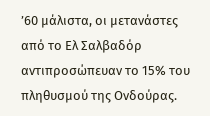’60 μάλιστα, οι μετανάστες από το Ελ Σαλβαδόρ αντιπροσώπευαν το 15% του πληθυσμού της Ονδούρας.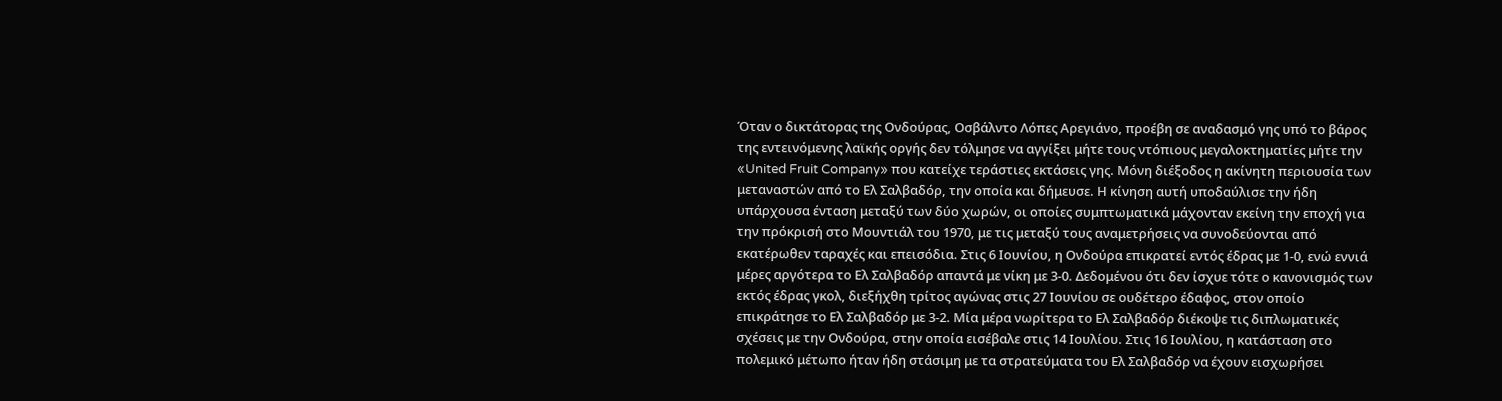Όταν ο δικτάτορας της Ονδούρας, Οσβάλντο Λόπες Αρεγιάνο, προέβη σε αναδασμό γης υπό το βάρος της εντεινόμενης λαϊκής οργής δεν τόλμησε να αγγίξει μήτε τους ντόπιους μεγαλοκτηματίες μήτε την «United Fruit Company» που κατείχε τεράστιες εκτάσεις γης. Μόνη διέξοδος η ακίνητη περιουσία των μεταναστών από το Ελ Σαλβαδόρ, την οποία και δήμευσε. Η κίνηση αυτή υποδαύλισε την ήδη υπάρχουσα ένταση μεταξύ των δύο χωρών, οι οποίες συμπτωματικά μάχονταν εκείνη την εποχή για την πρόκρισή στο Μουντιάλ του 1970, με τις μεταξύ τους αναμετρήσεις να συνοδεύονται από εκατέρωθεν ταραχές και επεισόδια. Στις 6 Ιουνίου, η Ονδούρα επικρατεί εντός έδρας με 1-0, ενώ εννιά μέρες αργότερα το Ελ Σαλβαδόρ απαντά με νίκη με 3-0. Δεδομένου ότι δεν ίσχυε τότε ο κανονισμός των εκτός έδρας γκολ, διεξήχθη τρίτος αγώνας στις 27 Ιουνίου σε ουδέτερο έδαφος, στον οποίο επικράτησε το Ελ Σαλβαδόρ με 3-2. Μία μέρα νωρίτερα το Ελ Σαλβαδόρ διέκοψε τις διπλωματικές σχέσεις με την Ονδούρα, στην οποία εισέβαλε στις 14 Ιουλίου. Στις 16 Ιουλίου, η κατάσταση στο πολεμικό μέτωπο ήταν ήδη στάσιμη με τα στρατεύματα του Ελ Σαλβαδόρ να έχουν εισχωρήσει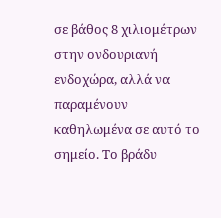σε βάθος 8 χιλιομέτρων στην ονδουριανή ενδοχώρα, αλλά να παραμένουν καθηλωμένα σε αυτό το σημείο. Το βράδυ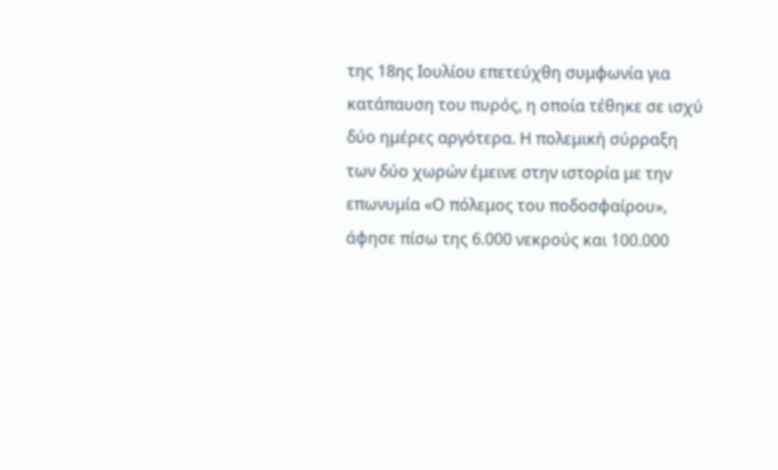της 18ης Ιουλίου επετεύχθη συμφωνία για κατάπαυση του πυρός, η οποία τέθηκε σε ισχύ δύο ημέρες αργότερα. Η πολεμική σύρραξη των δύο χωρών έμεινε στην ιστορία με την επωνυμία «Ο πόλεμος του ποδοσφαίρου», άφησε πίσω της 6.000 νεκρούς και 100.000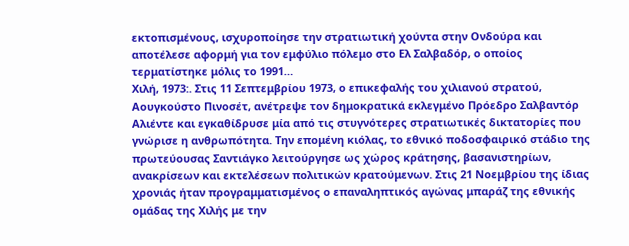εκτοπισμένους, ισχυροποίησε την στρατιωτική χούντα στην Ονδούρα και αποτέλεσε αφορμή για τον εμφύλιο πόλεμο στο Ελ Σαλβαδόρ, ο οποίος τερματίστηκε μόλις το 1991…
Χιλή, 1973:. Στις 11 Σεπτεμβρίου 1973, ο επικεφαλής του χιλιανού στρατού, Αουγκούστο Πινοσέτ, ανέτρεψε τον δημοκρατικά εκλεγμένο Πρόεδρο Σαλβαντόρ Αλιέντε και εγκαθίδρυσε μία από τις στυγνότερες στρατιωτικές δικτατορίες που γνώρισε η ανθρωπότητα. Την επομένη κιόλας, το εθνικό ποδοσφαιρικό στάδιο της πρωτεύουσας Σαντιάγκο λειτούργησε ως χώρος κράτησης, βασανιστηρίων, ανακρίσεων και εκτελέσεων πολιτικών κρατούμενων. Στις 21 Νοεμβρίου της ίδιας χρονιάς ήταν προγραμματισμένος ο επαναληπτικός αγώνας μπαράζ της εθνικής ομάδας της Χιλής με την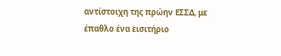αντίστοιχη της πρώην ΕΣΣΔ, με έπαθλο ένα εισιτήριο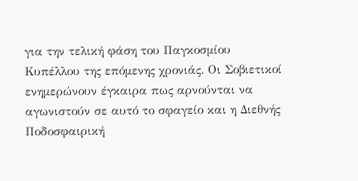για την τελική φάση του Παγκοσμίου Κυπέλλου της επόμενης χρονιάς. Οι Σοβιετικοί ενημερώνουν έγκαιρα πως αρνούνται να αγωνιστούν σε αυτό το σφαγείο και η Διεθνής Ποδοσφαιρική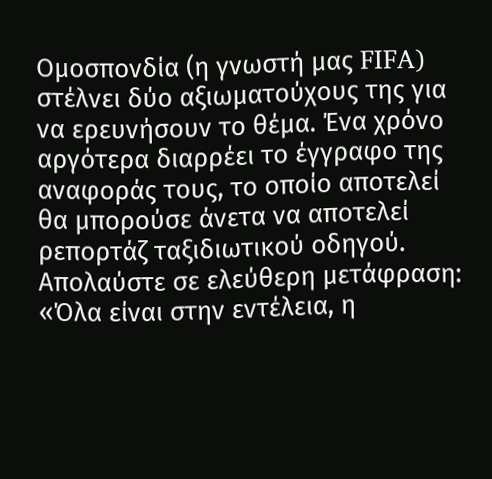Ομοσπονδία (η γνωστή μας FIFA) στέλνει δύο αξιωματούχους της για να ερευνήσουν το θέμα. Ένα χρόνο αργότερα διαρρέει το έγγραφο της αναφοράς τους, το οποίο αποτελεί θα μπορούσε άνετα να αποτελεί ρεπορτάζ ταξιδιωτικού οδηγού. Απολαύστε σε ελεύθερη μετάφραση: «Όλα είναι στην εντέλεια, η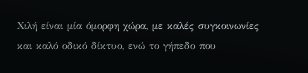Χιλή είναι μία όμορφη χώρα, με καλές συγκοινωνίες και καλό οδικό δίκτυο, ενώ το γήπεδο που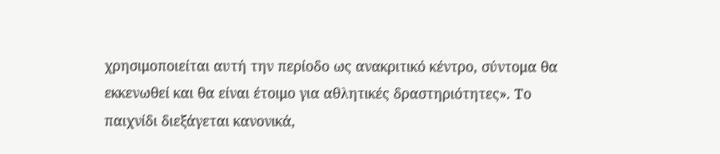χρησιμοποιείται αυτή την περίοδο ως ανακριτικό κέντρο, σύντομα θα εκκενωθεί και θα είναι έτοιμο για αθλητικές δραστηριότητες». Το παιχνίδι διεξάγεται κανονικά,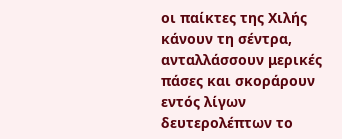οι παίκτες της Χιλής κάνουν τη σέντρα, ανταλλάσσουν μερικές πάσες και σκοράρουν εντός λίγων δευτερολέπτων το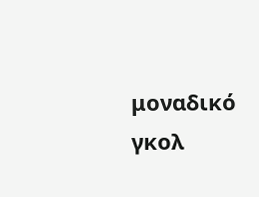μοναδικό γκολ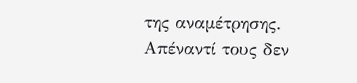της αναμέτρησης. Απέναντί τους δεν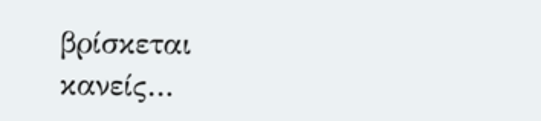βρίσκεται κανείς…